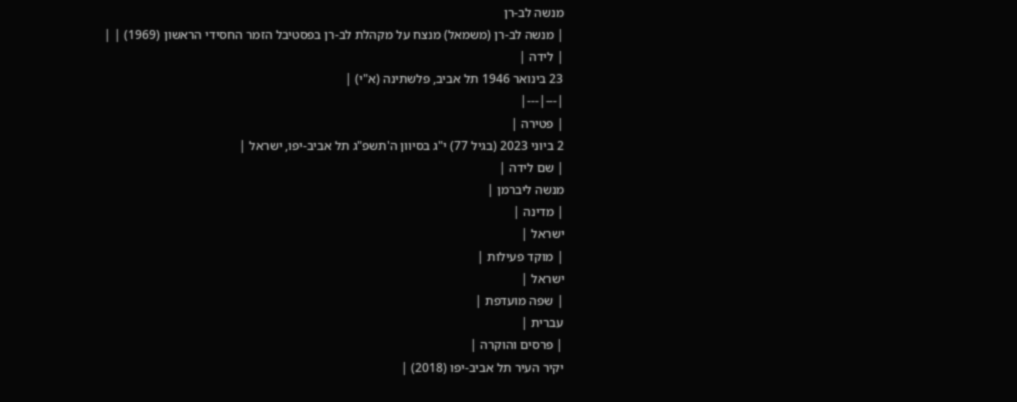מנשה לב-רן
| מנשה לב-רן (משמאל) מנצח על מקהלת לב-רן בפסטיבל הזמר החסידי הראשון (1969) | |
| לידה |
23 בינואר 1946 תל אביב, פלשתינה (א"י) |
|---|---|
| פטירה |
2 ביוני 2023 (בגיל 77) י"ג בסיוון ה'תשפ"ג תל אביב-יפו, ישראל |
| שם לידה |
מנשה ליברמן |
| מדינה |
ישראל |
| מוקד פעילות |
ישראל |
| שפה מועדפת |
עברית |
| פרסים והוקרה |
יקיר העיר תל אביב-יפו (2018) |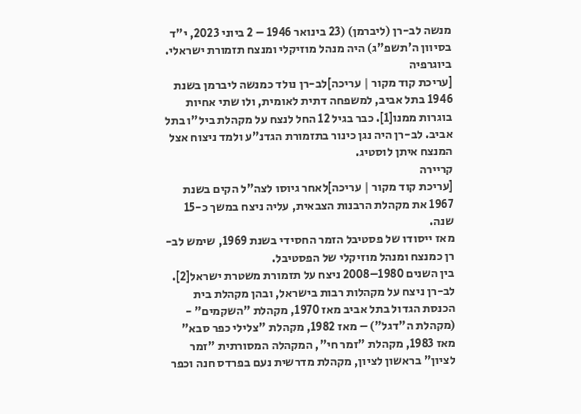מנשה לב-רן (ליברמן) (23 בינואר 1946 – 2 ביוני 2023, י"ד בסיוון ה'תשפ"ג) היה מנהל מוזיקלי ומנצח תזמורת ישראלי.
ביוגרפיה
[עריכת קוד מקור | עריכה]לב-רן נולד כמנשה ליברמן בשנת 1946 בתל אביב, למשפחה דתית לאומית, ולו שתי אחיות בוגרות ממנו[1]. כבר בגיל 12 החל לנצח על מקהלת ביל"ו בתל אביב. לב-רן היה נגן כינור בתזמורת הגדנ"ע ולמד ניצוח אצל המנצח איתן לוסטיג.
קריירה
[עריכת קוד מקור | עריכה]לאחר גיוסו לצה"ל הקים בשנת 1967 את מקהלת הרבנות הצבאית, עליה ניצח במשך כ-15 שנה.
מאז ייסודו של פסטיבל הזמר החסידי בשנת 1969, שימש לב-רן כמנצח ומנהל מוזיקלי של הפסטיבל.
בין השנים 1980–2008 ניצח על תזמורת משטרת ישראל[2]. לב-רן ניצח על מקהלות רבות בישראל, ובהן מקהלת בית הכנסת הגדול בתל אביב מאז 1970, מקהלת "השקמים" - (מקהלת ה"דגל") – מאז 1982, מקהלת "צלילי כפר סבא" מאז 1983, מקהלת "זמר חי", המקהלה המסורתית "זמר לציון" בראשון לציון, מקהלת מדרשית נעם בפרדס חנה וכפר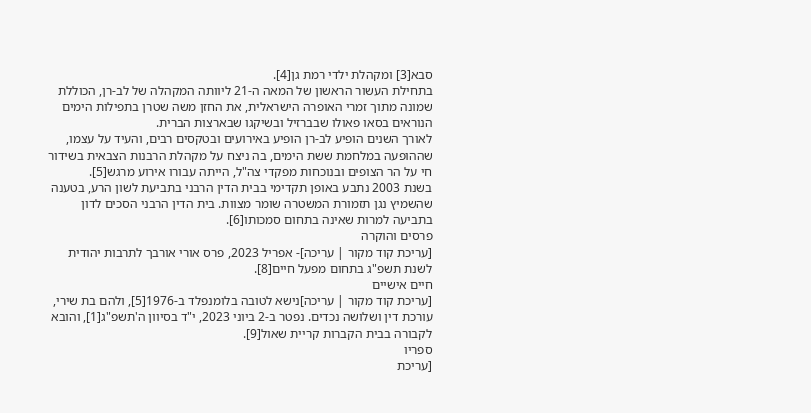סבא[3] ומקהלת ילדי רמת גן[4].
בתחילת העשור הראשון של המאה ה-21 ליוותה המקהלה של לב-רן, הכוללת שמונה מתוך זמרי האופרה הישראלית, את החזן משה שטרן בתפילות הימים הנוראים בסאו פאולו שבברזיל ובשיקגו שבארצות הברית.
לאורך השנים הופיע לב-רן הופיע באירועים ובטקסים רבים, והעיד על עצמו, שההופעה במלחמת ששת הימים, בה ניצח על מקהלת הרבנות הצבאית בשידור חי על הר הצופים ובנוכחות מפקדי צה"ל, הייתה עבורו אירוע מרגש[5].
בשנת 2003 נתבע באופן תקדימי בבית הדין הרבני בתביעת לשון הרע, בטענה שהשמיץ נגן תזמורת המשטרה שומר מצוות. בית הדין הרבני הסכים לדון בתביעה למרות שאינה בתחום סמכותו[6].
פרסים והוקרה
[עריכת קוד מקור | עריכה]- אפריל 2023, פרס אורי אורבך לתרבות יהודית לשנת תשפ"ג בתחום מפעל חיים[8].
חיים אישיים
[עריכת קוד מקור | עריכה]נישא לטובה בלומנפלד ב-1976[5], ולהם בת שירי, עורכת דין ושלושה נכדים. נפטר ב-2 ביוני 2023, י"ד בסיוון ה'תשפ"ג[1], והובא לקבורה בבית הקברות קריית שאול[9].
ספריו
[עריכת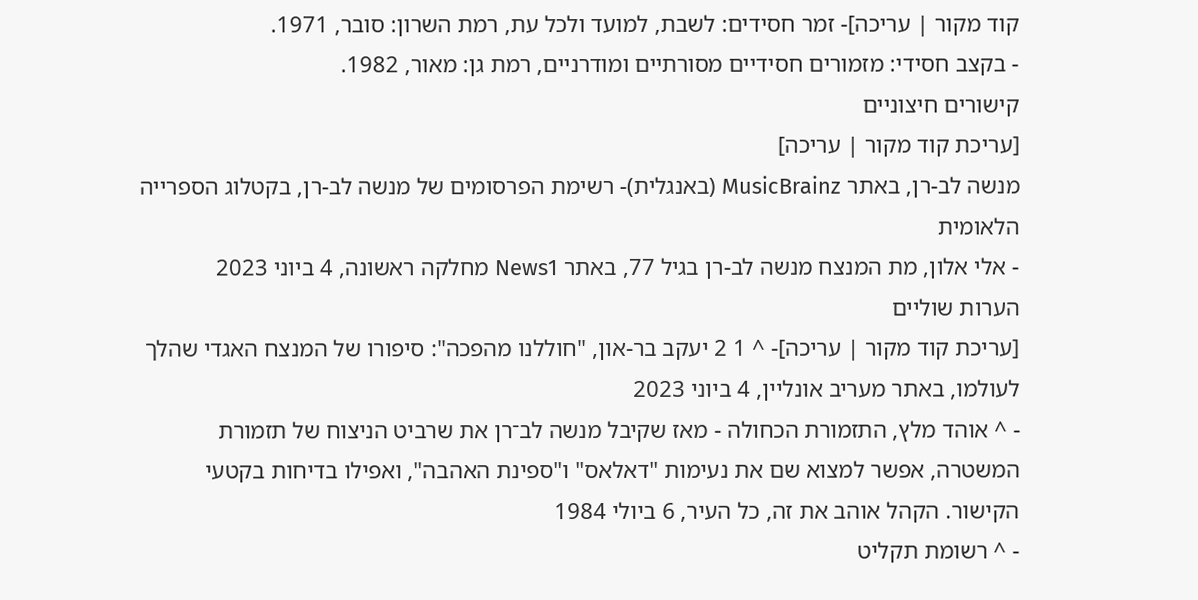קוד מקור | עריכה]- זמר חסידים: לשבת, למועד ולכל עת, רמת השרון: סובר, 1971.
- בקצב חסידי: מזמורים חסידיים מסורתיים ומודרניים, רמת גן: מאור, 1982.
קישורים חיצוניים
[עריכת קוד מקור | עריכה]
מנשה לב-רן, באתר MusicBrainz (באנגלית)- רשימת הפרסומים של מנשה לב-רן, בקטלוג הספרייה הלאומית
- אלי אלון, מת המנצח מנשה לב-רן בגיל 77, באתר News1 מחלקה ראשונה, 4 ביוני 2023
הערות שוליים
[עריכת קוד מקור | עריכה]- ^ 1 2 יעקב בר-און, "חוללנו מהפכה": סיפורו של המנצח האגדי שהלך לעולמו, באתר מעריב אונליין, 4 ביוני 2023
- ^ אוהד מלץ, התזמורת הכחולה - מאז שקיבל מנשה לב־רן את שרביט הניצוח של תזמורת המשטרה, אפשר למצוא שם את נעימות "דאלאס" ו"ספינת האהבה", ואפילו בדיחות בקטעי הקישור. הקהל אוהב את זה, כל העיר, 6 ביולי 1984
- ^ רשומת תקליט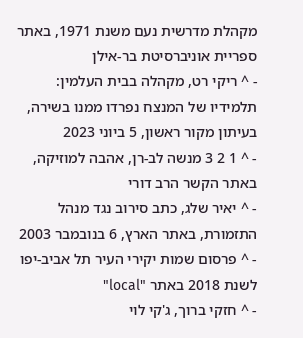מקהלת מדרשית נעם משנת 1971, באתר ספריית אוניברסיטת בר-אילן
- ^ ריקי רט, מקהלה בבית העלמין: תלמידיו של המנצח נפרדו ממנו בשירה, בעיתון מקור ראשון, 5 ביוני 2023
- ^ 1 2 3 מנשה לב-רן, אהבה למוזיקה, באתר הקשר הרב דורי
- ^ יאיר שלג, כתב סירוב נגד מנהל התזמורת, באתר הארץ, 6 בנובמבר 2003
- ^ פרסום שמות יקירי העיר תל אביב-יפו לשנת 2018 באתר "local"
- ^ חזקי ברוך, ג'קי לוי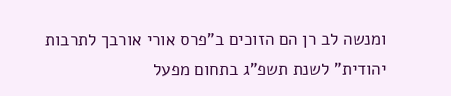ומנשה לב רן הם הזוכים ב"פרס אורי אורבך לתרבות יהודית" לשנת תשפ"ג בתחום מפעל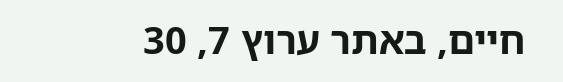חיים, באתר ערוץ 7, 30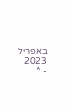באפריל 2023
- ^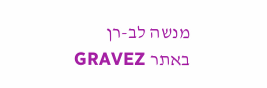מנשה לב-רן באתר GRAVEZ